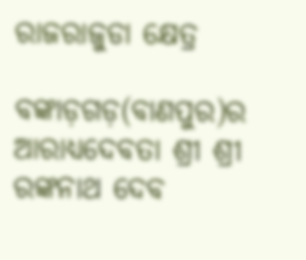ରାଜରାଜୁଡା କ୍ଷେତ୍ର

ବଙ୍କାଡ଼ଗଡ଼(ବାଣପୁର)ର ଆରାଧ୍ୟଦେବତା ଶ୍ରୀ ଶ୍ରୀ ରଙ୍କନାଥ ଦେବ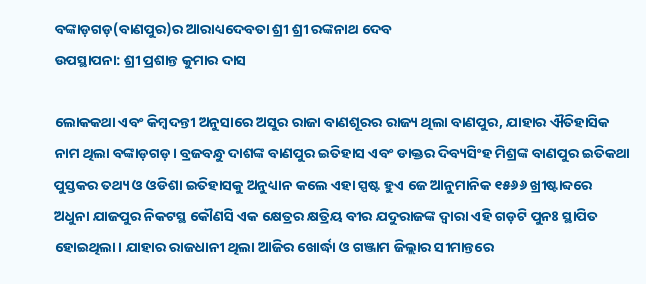ବଙ୍କାଡ଼ଗଡ଼(ବାଣପୁର)ର ଆରାଧ୍ୟଦେବତା ଶ୍ରୀ ଶ୍ରୀ ରଙ୍କନାଥ ଦେବ
ଉପସ୍ଥାପନା: ଶ୍ରୀ ପ୍ରଶାନ୍ତ କୁମାର ଦାସ

ଲୋକକଥା ଏବଂ କିମ୍ବଦନ୍ତୀ ଅନୁସାରେ ଅସୁର ରାଜା ବାଣଶୂରର ରାଜ୍ୟ ଥିଲା ବାଣପୁର, ଯାହାର ଐତିହାସିକ ନାମ ଥିଲା ବଙ୍କାଡ଼ଗଡ଼। ବ୍ରଜବନ୍ଧୁ ଦାଶଙ୍କ ବାଣପୁର ଇତିହାସ ଏବଂ ଡାକ୍ତର ଦିବ୍ୟସିଂହ ମିଶ୍ରଙ୍କ ବାଣପୁର ଇତିକଥା ପୁସ୍ତକର ତଥ୍ୟ ଓ ଓଡିଶା ଇତିହାସକୁ ଅନୁଧ୍ୟାନ କଲେ ଏହା ସ୍ପଷ୍ଟ ହୁଏ ଜେ ଆନୁମାନିକ ୧୫୬୬ ଖ୍ରୀଷ୍ଟାବ୍ଦରେ ଅଧୁନା ଯାଜପୁର ନିକଟସ୍ଥ କୌଣସି ଏକ କ୍ଷେତ୍ରର କ୍ଷତ୍ରିୟ ବୀର ଯଦୁରାଜଙ୍କ ଦ୍ୱାରା ଏହି ଗଡ଼ଟି ପୁନଃ ସ୍ଥାପିତ ହୋଇଥିଲା। ଯାହାର ରାଜଧାନୀ ଥିଲା ଆଜିର ଖୋର୍ଦ୍ଧା ଓ ଗଞ୍ଜାମ ଜିଲ୍ଲାର ସୀମାନ୍ତରେ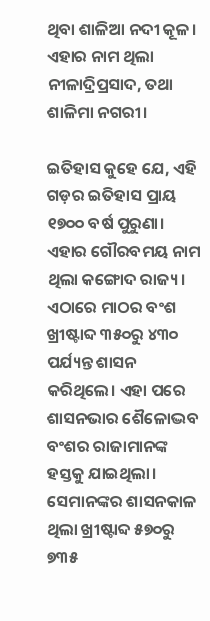ଥିବା ଶାଳିଆ ନଦୀ କୂଳ। ଏହାର ନାମ ଥିଲା ନୀଳାଦ୍ରିପ୍ରସାଦ, ତଥା ଶାଳିମା ନଗରୀ।

ଇତିହାସ କୁହେ ଯେ, ଏହି ଗଡ଼ର ଇତିହାସ ପ୍ରାୟ ୧୭୦୦ ବର୍ଷ ପୁରୁଣା। ଏହାର ଗୌରବମୟ ନାମ ଥିଲା କଙ୍ଗୋଦ ରାଜ୍ୟ। ଏଠାରେ ମାଠର ବଂଶ ଖ୍ରୀଷ୍ଟାବ୍ଦ ୩୫୦ରୁ ୪୩୦ ପର୍ଯ୍ୟନ୍ତ ଶାସନ କରିଥିଲେ। ଏହା ପରେ ଶାସନଭାର ଶୈଳୋଦ୍ଭବ ବଂଶର ରାଜାମାନଙ୍କ ହସ୍ତକୁ ଯାଇଥିଲା। ସେମାନଙ୍କର ଶାସନକାଳ ଥିଲା ଖ୍ରୀଷ୍ଟାବ୍ଦ ୫୭୦ରୁ ୭୩୫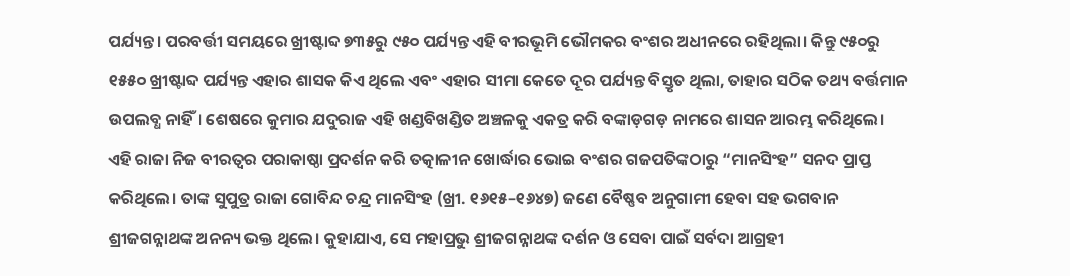ପର୍ଯ୍ୟନ୍ତ। ପରବର୍ତ୍ତୀ ସମୟରେ ଖ୍ରୀଷ୍ଟାବ୍ଦ ୭୩୫ରୁ ୯୫୦ ପର୍ଯ୍ୟନ୍ତ ଏହି ବୀରଭୂମି ଭୌମକର ବଂଶର ଅଧୀନରେ ରହିଥିଲା। କିନ୍ତୁ ୯୫୦ରୁ ୧୫୫୦ ଖ୍ରୀଷ୍ଟାବ୍ଦ ପର୍ଯ୍ୟନ୍ତ ଏହାର ଶାସକ କିଏ ଥିଲେ ଏବଂ ଏହାର ସୀମା କେତେ ଦୂର ପର୍ଯ୍ୟନ୍ତ ବିସ୍ତୃତ ଥିଲା, ତାହାର ସଠିକ ତଥ୍ୟ ବର୍ତ୍ତମାନ ଉପଲବ୍ଧ ନାହିଁ। ଶେଷରେ କୁମାର ଯଦୁରାଜ ଏହି ଖଣ୍ଡବିଖଣ୍ଡିତ ଅଞ୍ଚଳକୁ ଏକତ୍ର କରି ବଙ୍କାଡ଼ଗଡ଼ ନାମରେ ଶାସନ ଆରମ୍ଭ କରିଥିଲେ।
ଏହି ରାଜା ନିଜ ବୀରତ୍ୱର ପରାକାଷ୍ଠା ପ୍ରଦର୍ଶନ କରି ତତ୍କାଳୀନ ଖୋର୍ଦ୍ଧାର ଭୋଇ ବଂଶର ଗଜପତିଙ୍କଠାରୁ “ମାନସିଂହ” ସନଦ ପ୍ରାପ୍ତ କରିଥିଲେ। ତାଙ୍କ ସୁପୁତ୍ର ରାଜା ଗୋବିନ୍ଦ ଚନ୍ଦ୍ର ମାନସିଂହ (ଖ୍ରୀ. ୧୬୧୫–୧୬୪୭) ଜଣେ ବୈଷ୍ଣବ ଅନୁଗାମୀ ହେବା ସହ ଭଗବାନ ଶ୍ରୀଜଗନ୍ନାଥଙ୍କ ଅନନ୍ୟ ଭକ୍ତ ଥିଲେ। କୁହାଯାଏ, ସେ ମହାପ୍ରଭୁ ଶ୍ରୀଜଗନ୍ନାଥଙ୍କ ଦର୍ଶନ ଓ ସେବା ପାଇଁ ସର୍ବଦା ଆଗ୍ରହୀ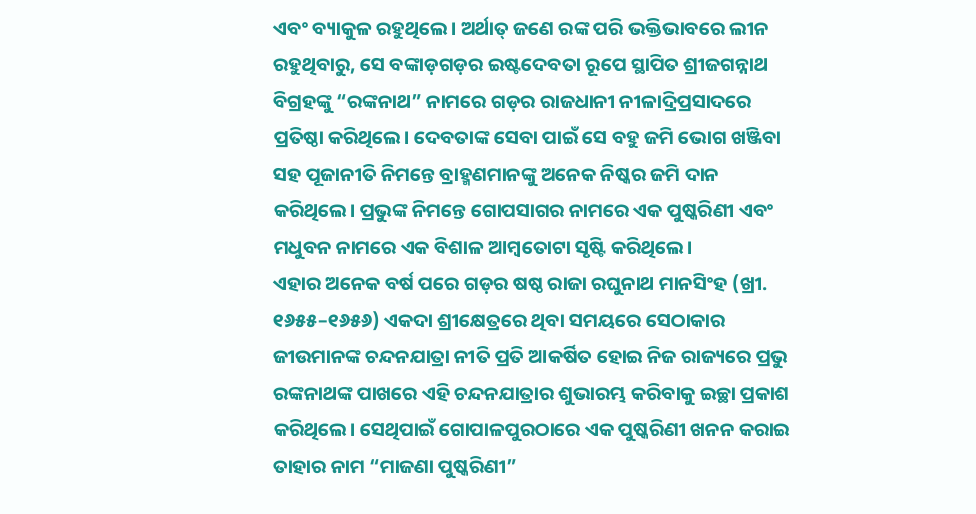ଏବଂ ବ୍ୟାକୁଳ ରହୁଥିଲେ। ଅର୍ଥାତ୍ ଜଣେ ରଙ୍କ ପରି ଭକ୍ତିଭାବରେ ଲୀନ ରହୁଥିବାରୁ, ସେ ବଙ୍କାଡ଼ଗଡ଼ର ଇଷ୍ଟଦେବତା ରୂପେ ସ୍ଥାପିତ ଶ୍ରୀଜଗନ୍ନାଥ ବିଗ୍ରହଙ୍କୁ “ରଙ୍କନାଥ” ନାମରେ ଗଡ଼ର ରାଜଧାନୀ ନୀଳାଦ୍ରିପ୍ରସାଦରେ ପ୍ରତିଷ୍ଠା କରିଥିଲେ। ଦେବତାଙ୍କ ସେବା ପାଇଁ ସେ ବହୁ ଜମି ଭୋଗ ଖଞ୍ଜିବା ସହ ପୂଜାନୀତି ନିମନ୍ତେ ବ୍ରାହ୍ମଣମାନଙ୍କୁ ଅନେକ ନିଷ୍କର ଜମି ଦାନ କରିଥିଲେ। ପ୍ରଭୁଙ୍କ ନିମନ୍ତେ ଗୋପସାଗର ନାମରେ ଏକ ପୁଷ୍କରିଣୀ ଏବଂ ମଧୁବନ ନାମରେ ଏକ ବିଶାଳ ଆମ୍ବତୋଟା ସୃଷ୍ଟି କରିଥିଲେ।
ଏହାର ଅନେକ ବର୍ଷ ପରେ ଗଡ଼ର ଷଷ୍ଠ ରାଜା ରଘୁନାଥ ମାନସିଂହ (ଖ୍ରୀ. ୧୬୫୫–୧୬୫୬) ଏକଦା ଶ୍ରୀକ୍ଷେତ୍ରରେ ଥିବା ସମୟରେ ସେଠାକାର ଜୀଉମାନଙ୍କ ଚନ୍ଦନଯାତ୍ରା ନୀତି ପ୍ରତି ଆକର୍ଷିତ ହୋଇ ନିଜ ରାଜ୍ୟରେ ପ୍ରଭୁ ରଙ୍କନାଥଙ୍କ ପାଖରେ ଏହି ଚନ୍ଦନଯାତ୍ରାର ଶୁଭାରମ୍ଭ କରିବାକୁ ଇଚ୍ଛା ପ୍ରକାଶ କରିଥିଲେ। ସେଥିପାଇଁ ଗୋପାଳପୁରଠାରେ ଏକ ପୁଷ୍କରିଣୀ ଖନନ କରାଇ ତାହାର ନାମ “ମାଜଣା ପୁଷ୍କରିଣୀ”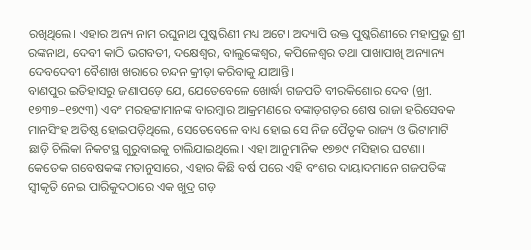ରଖିଥିଲେ। ଏହାର ଅନ୍ୟ ନାମ ରଘୁନାଥ ପୁଷ୍କରିଣୀ ମଧ୍ୟ ଅଟେ। ଅଦ୍ୟାପି ଉକ୍ତ ପୁଷ୍କରିଣୀରେ ମହାପ୍ରଭୁ ଶ୍ରୀ ରଙ୍କନାଥ, ଦେବୀ କାଠି ଭଗବତୀ, ଦକ୍ଷେଶ୍ୱର, ବାଲୁଙ୍କେଶ୍ୱର, କପିଳେଶ୍ୱର ତଥା ପାଖାପାଖି ଅନ୍ୟାନ୍ୟ ଦେବଦେବୀ ବୈଶାଖ ଖରାରେ ଚନ୍ଦନ କ୍ରୀଡ଼ା କରିବାକୁ ଯାଆନ୍ତି।
ବାଣପୁର ଇତିହାସରୁ ଜଣାପଡ଼େ ଯେ, ଯେତେବେଳେ ଖୋର୍ଦ୍ଧା ଗଜପତି ବୀରକିଶୋର ଦେବ (ଖ୍ରୀ. ୧୭୩୭–୧୭୯୩) ଏବଂ ମରହଟ୍ଟାମାନଙ୍କ ବାରମ୍ବାର ଆକ୍ରମଣରେ ବଙ୍କାଡ଼ଗଡ଼ର ଶେଷ ରାଜା ହରିସେବକ ମାନସିଂହ ଅତିଷ୍ଠ ହୋଇପଡ଼ିଥିଲେ, ସେତେବେଳେ ବାଧ୍ୟ ହୋଇ ସେ ନିଜ ପୈତୃକ ରାଜ୍ୟ ଓ ଭିଟାମାଟି ଛାଡ଼ି ଚିଲିକା ନିକଟସ୍ଥ ଗୁରୁବାଇକୁ ଚାଲିଯାଇଥିଲେ। ଏହା ଆନୁମାନିକ ୧୭୭୯ ମସିହାର ଘଟଣା।
କେତେକ ଗବେଷକଙ୍କ ମତାନୁସାରେ, ଏହାର କିଛି ବର୍ଷ ପରେ ଏହି ବଂଶର ଦାୟାଦମାନେ ଗଜପତିଙ୍କ ସ୍ୱୀକୃତି ନେଇ ପାରିକୁଦଠାରେ ଏକ ଖୁଦ୍ର ଗଡ଼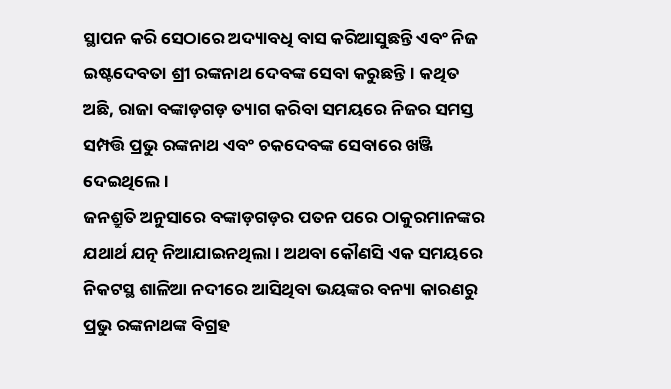ସ୍ଥାପନ କରି ସେଠାରେ ଅଦ୍ୟାବଧି ବାସ କରିଆସୁଛନ୍ତି ଏବଂ ନିଜ ଇଷ୍ଟଦେବତା ଶ୍ରୀ ରଙ୍କନାଥ ଦେବଙ୍କ ସେବା କରୁଛନ୍ତି। କଥିତ ଅଛି, ରାଜା ବଙ୍କାଡ଼ଗଡ଼ ତ୍ୟାଗ କରିବା ସମୟରେ ନିଜର ସମସ୍ତ ସମ୍ପତ୍ତି ପ୍ରଭୁ ରଙ୍କନାଥ ଏବଂ ଚକଦେବଙ୍କ ସେବାରେ ଖଞ୍ଜି ଦେଇଥିଲେ।
ଜନଶ୍ରୁତି ଅନୁସାରେ ବଙ୍କାଡ଼ଗଡ଼ର ପତନ ପରେ ଠାକୁରମାନଙ୍କର ଯଥାର୍ଥ ଯତ୍ନ ନିଆଯାଇନଥିଲା। ଅଥବା କୌଣସି ଏକ ସମୟରେ ନିକଟସ୍ଥ ଶାଳିଆ ନଦୀରେ ଆସିଥିବା ଭୟଙ୍କର ବନ୍ୟା କାରଣରୁ ପ୍ରଭୁ ରଙ୍କନାଥଙ୍କ ବିଗ୍ରହ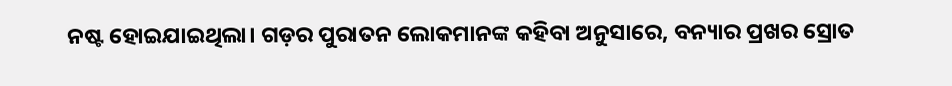ନଷ୍ଟ ହୋଇଯାଇଥିଲା। ଗଡ଼ର ପୁରାତନ ଲୋକମାନଙ୍କ କହିବା ଅନୁସାରେ, ବନ୍ୟାର ପ୍ରଖର ସ୍ରୋତ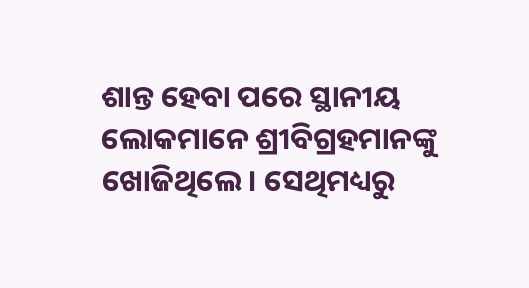ଶାନ୍ତ ହେବା ପରେ ସ୍ଥାନୀୟ ଲୋକମାନେ ଶ୍ରୀବିଗ୍ରହମାନଙ୍କୁ ଖୋଜିଥିଲେ। ସେଥିମଧ୍ୟରୁ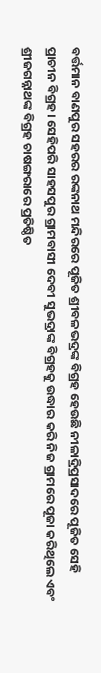ବର୍ତ୍ତମାନ ବାଣପୁର ସହରର ରଙ୍କନାଥ ମନ୍ଦିରରେ ପୂଜିତ ଶ୍ରୀବଳଭଦ୍ରଙ୍କ ବିଗ୍ରହ ହେଉଛି ନୀଳାଦ୍ରିପ୍ରସାଦରେ ପୂଜିତ ସେହି ପ୍ରାଚୀନ ବିଗ୍ରହ। ସେହିପରି ସାହସପୁର ଗ୍ରାମବାସୀ ଦେବୀ ସୁଭଦ୍ରାଙ୍କ ବିଗ୍ରହକୁ ଉଦ୍ଧାର କରି ନିଜ ଗ୍ରାମରେ ପୂଜା କରିଥିଲେ ଏବଂ ଶ୍ରୀଜଗନ୍ନାଥଙ୍କ ବିଗ୍ରହ ଚାଷଙ୍ଗରାରେ ପ୍ରତିଷ୍ଠିତ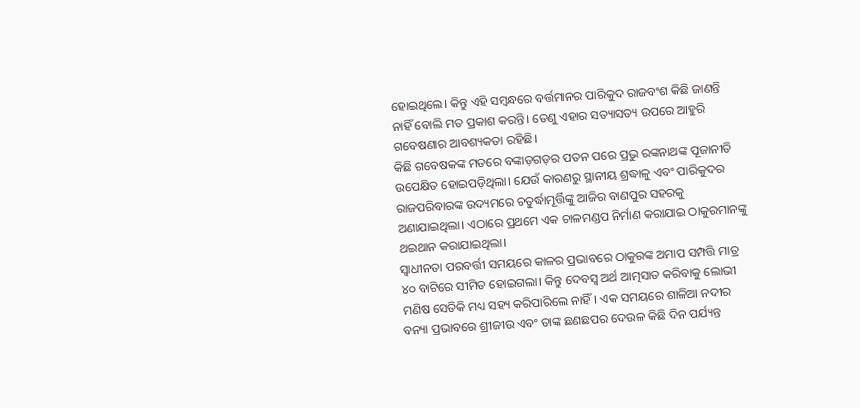ହୋଇଥିଲେ। କିନ୍ତୁ ଏହି ସମ୍ବନ୍ଧରେ ବର୍ତ୍ତମାନର ପାରିକୁଦ ରାଜବଂଶ କିଛି ଜାଣନ୍ତି ନାହିଁ ବୋଲି ମତ ପ୍ରକାଶ କରନ୍ତି। ତେଣୁ ଏହାର ସତ୍ୟାସତ୍ୟ ଉପରେ ଆହୁରି ଗବେଷଣାର ଆବଶ୍ୟକତା ରହିଛି।
କିଛି ଗବେଷକଙ୍କ ମତରେ ବଙ୍କାଡ଼ଗଡ଼ର ପତନ ପରେ ପ୍ରଭୁ ରଙ୍କନାଥଙ୍କ ପୂଜାନୀତି ଉପେକ୍ଷିତ ହୋଇପଡ଼ିଥିଲା। ଯେଉଁ କାରଣରୁ ସ୍ଥାନୀୟ ଶ୍ରଦ୍ଧାଳୁ ଏବଂ ପାରିକୁଦର ରାଜପରିବାରଙ୍କ ଉଦ୍ୟମରେ ଚତୁର୍ଦ୍ଧାମୂର୍ତ୍ତିଙ୍କୁ ଆଜିର ବାଣପୁର ସହରକୁ ଅଣାଯାଇଥିଲା। ଏଠାରେ ପ୍ରଥମେ ଏକ ଚାଳମଣ୍ଡପ ନିର୍ମାଣ କରାଯାଇ ଠାକୁରମାନଙ୍କୁ ଥଇଥାନ କରାଯାଇଥିଲା।
ସ୍ୱାଧୀନତା ପରବର୍ତ୍ତୀ ସମୟରେ କାଳର ପ୍ରଭାବରେ ଠାକୁରଙ୍କ ଅମାପ ସମ୍ପତ୍ତି ମାତ୍ର ୪୦ ବାଟିରେ ସୀମିତ ହୋଇଗଲା। କିନ୍ତୁ ଦେବସ୍ୱ ଅର୍ଥ ଆତ୍ମସାତ କରିବାକୁ ଲୋଭୀ ମଣିଷ ସେତିକି ମଧ୍ୟ ସହ୍ୟ କରିପାରିଲେ ନାହିଁ। ଏକ ସମୟରେ ଶାଳିଆ ନଦୀର ବନ୍ୟା ପ୍ରଭାବରେ ଶ୍ରୀଜୀଉ ଏବଂ ତାଙ୍କ ଛଣଛପର ଦେଉଳ କିଛି ଦିନ ପର୍ଯ୍ୟନ୍ତ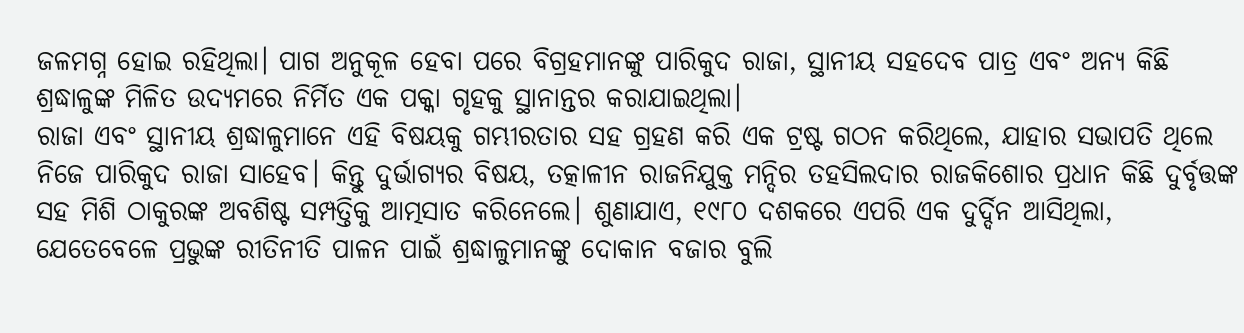ଜଳମଗ୍ନ ହୋଇ ରହିଥିଲା। ପାଗ ଅନୁକୂଳ ହେବା ପରେ ବିଗ୍ରହମାନଙ୍କୁ ପାରିକୁଦ ରାଜା, ସ୍ଥାନୀୟ ସହଦେବ ପାତ୍ର ଏବଂ ଅନ୍ୟ କିଛି ଶ୍ରଦ୍ଧାଳୁଙ୍କ ମିଳିତ ଉଦ୍ୟମରେ ନିର୍ମିତ ଏକ ପକ୍କା ଗୃହକୁ ସ୍ଥାନାନ୍ତର କରାଯାଇଥିଲା।
ରାଜା ଏବଂ ସ୍ଥାନୀୟ ଶ୍ରଦ୍ଧାଳୁମାନେ ଏହି ବିଷୟକୁ ଗମ୍ଭୀରତାର ସହ ଗ୍ରହଣ କରି ଏକ ଟ୍ରଷ୍ଟ ଗଠନ କରିଥିଲେ, ଯାହାର ସଭାପତି ଥିଲେ ନିଜେ ପାରିକୁଦ ରାଜା ସାହେବ। କିନ୍ତୁ ଦୁର୍ଭାଗ୍ୟର ବିଷୟ, ତତ୍କାଳୀନ ରାଜନିଯୁକ୍ତ ମନ୍ଦିର ତହସିଲଦାର ରାଜକିଶୋର ପ୍ରଧାନ କିଛି ଦୁର୍ବୃତ୍ତଙ୍କ ସହ ମିଶି ଠାକୁରଙ୍କ ଅବଶିଷ୍ଟ ସମ୍ପତ୍ତିକୁ ଆତ୍ମସାତ କରିନେଲେ। ଶୁଣାଯାଏ, ୧୯୮୦ ଦଶକରେ ଏପରି ଏକ ଦୁର୍ଦ୍ଦିନ ଆସିଥିଲା, ଯେତେବେଳେ ପ୍ରଭୁଙ୍କ ରୀତିନୀତି ପାଳନ ପାଇଁ ଶ୍ରଦ୍ଧାଳୁମାନଙ୍କୁ ଦୋକାନ ବଜାର ବୁଲି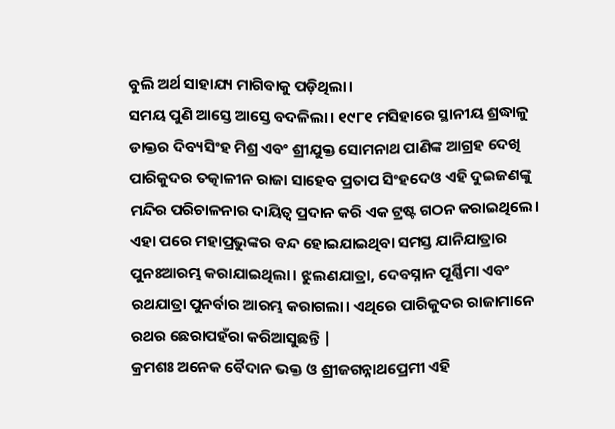ବୁଲି ଅର୍ଥ ସାହାଯ୍ୟ ମାଗିବାକୁ ପଡ଼ିଥିଲା।
ସମୟ ପୁଣି ଆସ୍ତେ ଆସ୍ତେ ବଦଳିଲା। ୧୯୮୧ ମସିହାରେ ସ୍ଥାନୀୟ ଶ୍ରଦ୍ଧାଳୁ ଡାକ୍ତର ଦିବ୍ୟସିଂହ ମିଶ୍ର ଏବଂ ଶ୍ରୀଯୁକ୍ତ ସୋମନାଥ ପାଣିଙ୍କ ଆଗ୍ରହ ଦେଖି ପାରିକୁଦର ତତ୍କାଳୀନ ରାଜା ସାହେବ ପ୍ରତାପ ସିଂହଦେଓ ଏହି ଦୁଇଜଣଙ୍କୁ ମନ୍ଦିର ପରିଚାଳନାର ଦାୟିତ୍ୱ ପ୍ରଦାନ କରି ଏକ ଟ୍ରଷ୍ଟ ଗଠନ କରାଇଥିଲେ। ଏହା ପରେ ମହାପ୍ରଭୁଙ୍କର ବନ୍ଦ ହୋଇଯାଇଥିବା ସମସ୍ତ ଯାନିଯାତ୍ରାର ପୁନଃଆରମ୍ଭ କରାଯାଇଥିଲା। ଝୁଲଣଯାତ୍ରା, ଦେବସ୍ନାନ ପୂର୍ଣ୍ଣିମା ଏବଂ ରଥଯାତ୍ରା ପୁନର୍ବାର ଆରମ୍ଭ କରାଗଲା। ଏଥିରେ ପାରିକୁଦର ରାଜାମାନେ ରଥର ଛେରାପହଁରା କରିଆସୁଛନ୍ତି |
କ୍ରମଶଃ ଅନେକ ବୈଦାନ ଭକ୍ତ ଓ ଶ୍ରୀଜଗନ୍ନାଥପ୍ରେମୀ ଏହି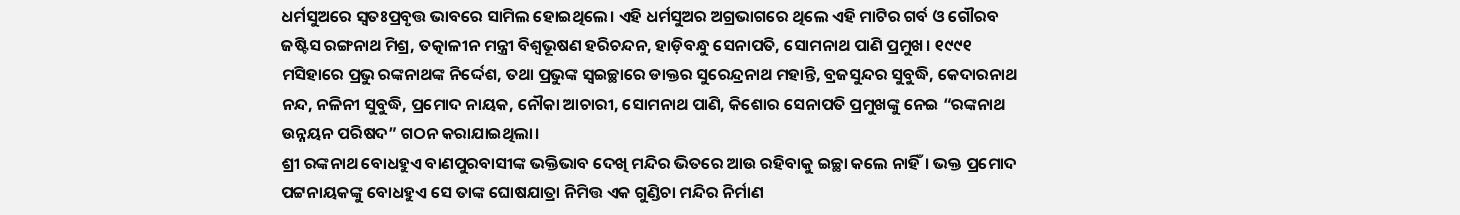ଧର୍ମସୁଅରେ ସ୍ୱତଃପ୍ରବୃତ୍ତ ଭାବରେ ସାମିଲ ହୋଇଥିଲେ। ଏହି ଧର୍ମସୁଅର ଅଗ୍ରଭାଗରେ ଥିଲେ ଏହି ମାଟିର ଗର୍ବ ଓ ଗୌରବ ଜଷ୍ଟିସ ରଙ୍ଗନାଥ ମିଶ୍ର, ତତ୍କାଳୀନ ମନ୍ତ୍ରୀ ବିଶ୍ୱଭୂଷଣ ହରିଚନ୍ଦନ, ହାଡ଼ିବନ୍ଧୁ ସେନାପତି, ସୋମନାଥ ପାଣି ପ୍ରମୁଖ। ୧୯୯୧ ମସିହାରେ ପ୍ରଭୁ ରଙ୍କନାଥଙ୍କ ନିର୍ଦ୍ଦେଶ, ତଥା ପ୍ରଭୁଙ୍କ ସ୍ୱଇଚ୍ଛାରେ ଡାକ୍ତର ସୁରେନ୍ଦ୍ରନାଥ ମହାନ୍ତି, ବ୍ରଜସୁନ୍ଦର ସୁବୁଦ୍ଧି, କେଦାରନାଥ ନନ୍ଦ, ନଳିନୀ ସୁବୁଦ୍ଧି, ପ୍ରମୋଦ ନାୟକ, ନୌକା ଆଚାରୀ, ସୋମନାଥ ପାଣି, କିଶୋର ସେନାପତି ପ୍ରମୁଖଙ୍କୁ ନେଇ “ରଙ୍କନାଥ ଉନ୍ନୟନ ପରିଷଦ” ଗଠନ କରାଯାଇଥିଲା।
ଶ୍ରୀ ରଙ୍କନାଥ ବୋଧହୁଏ ବାଣପୁରବାସୀଙ୍କ ଭକ୍ତିଭାବ ଦେଖି ମନ୍ଦିର ଭିତରେ ଆଉ ରହିବାକୁ ଇଚ୍ଛା କଲେ ନାହିଁ। ଭକ୍ତ ପ୍ରମୋଦ ପଟ୍ଟନାୟକଙ୍କୁ ବୋଧହୁଏ ସେ ତାଙ୍କ ଘୋଷଯାତ୍ରା ନିମିତ୍ତ ଏକ ଗୁଣ୍ଡିଚା ମନ୍ଦିର ନିର୍ମାଣ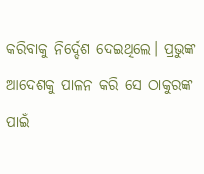କରିବାକୁ ନିର୍ଦ୍ଦେଶ ଦେଇଥିଲେ। ପ୍ରଭୁଙ୍କ ଆଦେଶକୁ ପାଳନ କରି ସେ ଠାକୁରଙ୍କ ପାଇଁ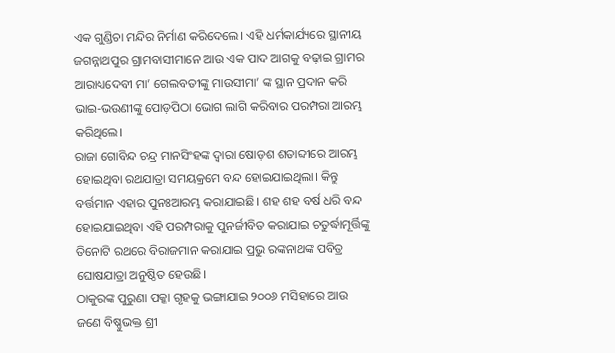ଏକ ଗୁଣ୍ଡିଚା ମନ୍ଦିର ନିର୍ମାଣ କରିଦେଲେ। ଏହି ଧର୍ମକାର୍ଯ୍ୟରେ ସ୍ଥାନୀୟ ଜଗନ୍ନାଥପୁର ଗ୍ରାମବାସୀମାନେ ଆଉ ଏକ ପାଦ ଆଗକୁ ବଢ଼ାଇ ଗ୍ରାମର ଆରାଧ୍ୟଦେବୀ ମା’ ଗେଲବତୀଙ୍କୁ ମାଉସୀମା’ ଙ୍କ ସ୍ଥାନ ପ୍ରଦାନ କରି ଭାଇ-ଭଉଣୀଙ୍କୁ ପୋଡ଼ପିଠା ଭୋଗ ଲାଗି କରିବାର ପରମ୍ପରା ଆରମ୍ଭ କରିଥିଲେ।
ରାଜା ଗୋବିନ୍ଦ ଚନ୍ଦ୍ର ମାନସିଂହଙ୍କ ଦ୍ୱାରା ଷୋଡ଼ଶ ଶତାବ୍ଦୀରେ ଆରମ୍ଭ ହୋଇଥିବା ରଥଯାତ୍ରା ସମୟକ୍ରମେ ବନ୍ଦ ହୋଇଯାଇଥିଲା। କିନ୍ତୁ ବର୍ତ୍ତମାନ ଏହାର ପୁନଃଆରମ୍ଭ କରାଯାଇଛି। ଶହ ଶହ ବର୍ଷ ଧରି ବନ୍ଦ ହୋଇଯାଇଥିବା ଏହି ପରମ୍ପରାକୁ ପୁନର୍ଜୀବିତ କରାଯାଇ ଚତୁର୍ଦ୍ଧାମୂର୍ତ୍ତିଙ୍କୁ ତିନୋଟି ରଥରେ ବିରାଜମାନ କରାଯାଇ ପ୍ରଭୁ ରଙ୍କନାଥଙ୍କ ପବିତ୍ର ଘୋଷଯାତ୍ରା ଅନୁଷ୍ଠିତ ହେଉଛି।
ଠାକୁରଙ୍କ ପୁରୁଣା ପକ୍କା ଗୃହକୁ ଭଙ୍ଗାଯାଇ ୨୦୦୬ ମସିହାରେ ଆଉ ଜଣେ ବିଷ୍ଣୁଭକ୍ତ ଶ୍ରୀ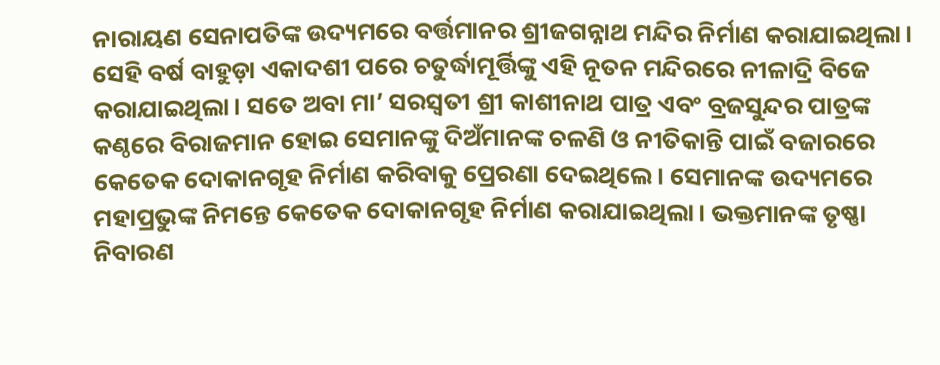ନାରାୟଣ ସେନାପତିଙ୍କ ଉଦ୍ୟମରେ ବର୍ତ୍ତମାନର ଶ୍ରୀଜଗନ୍ନାଥ ମନ୍ଦିର ନିର୍ମାଣ କରାଯାଇଥିଲା। ସେହି ବର୍ଷ ବାହୁଡ଼ା ଏକାଦଶୀ ପରେ ଚତୁର୍ଦ୍ଧାମୂର୍ତ୍ତିଙ୍କୁ ଏହି ନୂତନ ମନ୍ଦିରରେ ନୀଳାଦ୍ରି ବିଜେ କରାଯାଇଥିଲା। ସତେ ଅବା ମା’ ସରସ୍ୱତୀ ଶ୍ରୀ କାଶୀନାଥ ପାତ୍ର ଏବଂ ବ୍ରଜସୁନ୍ଦର ପାତ୍ରଙ୍କ କଣ୍ଠରେ ବିରାଜମାନ ହୋଇ ସେମାନଙ୍କୁ ଦିଅଁମାନଙ୍କ ଚଳଣି ଓ ନୀତିକାନ୍ତି ପାଇଁ ବଜାରରେ କେତେକ ଦୋକାନଗୃହ ନିର୍ମାଣ କରିବାକୁ ପ୍ରେରଣା ଦେଇଥିଲେ। ସେମାନଙ୍କ ଉଦ୍ୟମରେ ମହାପ୍ରଭୁଙ୍କ ନିମନ୍ତେ କେତେକ ଦୋକାନଗୃହ ନିର୍ମାଣ କରାଯାଇଥିଲା। ଭକ୍ତମାନଙ୍କ ତୃଷ୍ଣା ନିବାରଣ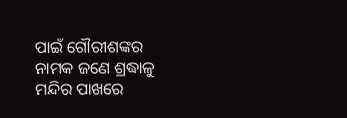ପାଇଁ ଗୌରୀଶଙ୍କର ନାମକ ଜଣେ ଶ୍ରଦ୍ଧାଳୁ ମନ୍ଦିର ପାଖରେ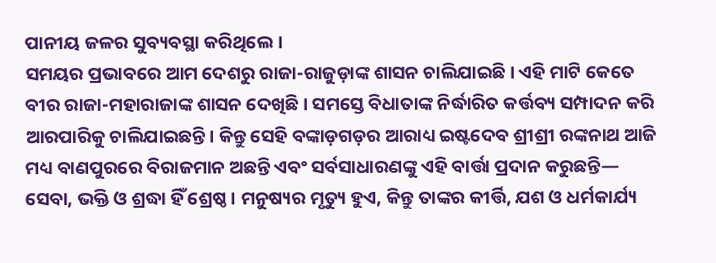ପାନୀୟ ଜଳର ସୁବ୍ୟବସ୍ଥା କରିଥିଲେ।
ସମୟର ପ୍ରଭାବରେ ଆମ ଦେଶରୁ ରାଜା-ରାଜୁଡ଼ାଙ୍କ ଶାସନ ଚାଲିଯାଇଛି। ଏହି ମାଟି କେତେ ବୀର ରାଜା-ମହାରାଜାଙ୍କ ଶାସନ ଦେଖିଛି। ସମସ୍ତେ ବିଧାତାଙ୍କ ନିର୍ଦ୍ଧାରିତ କର୍ତ୍ତବ୍ୟ ସମ୍ପାଦନ କରି ଆରପାରିକୁ ଚାଲିଯାଇଛନ୍ତି। କିନ୍ତୁ ସେହି ବଙ୍କାଡ଼ଗଡ଼ର ଆରାଧ୍ୟ ଇଷ୍ଟଦେବ ଶ୍ରୀଶ୍ରୀ ରଙ୍କନାଥ ଆଜି ମଧ୍ୟ ବାଣପୁରରେ ବିରାଜମାନ ଅଛନ୍ତି ଏବଂ ସର୍ବସାଧାରଣଙ୍କୁ ଏହି ବାର୍ତ୍ତା ପ୍ରଦାନ କରୁଛନ୍ତି— ସେବା, ଭକ୍ତି ଓ ଶ୍ରଦ୍ଧା ହିଁ ଶ୍ରେଷ୍ଠ। ମନୁଷ୍ୟର ମୃତ୍ୟୁ ହୁଏ, କିନ୍ତୁ ତାଙ୍କର କୀର୍ତ୍ତି, ଯଶ ଓ ଧର୍ମକାର୍ଯ୍ୟ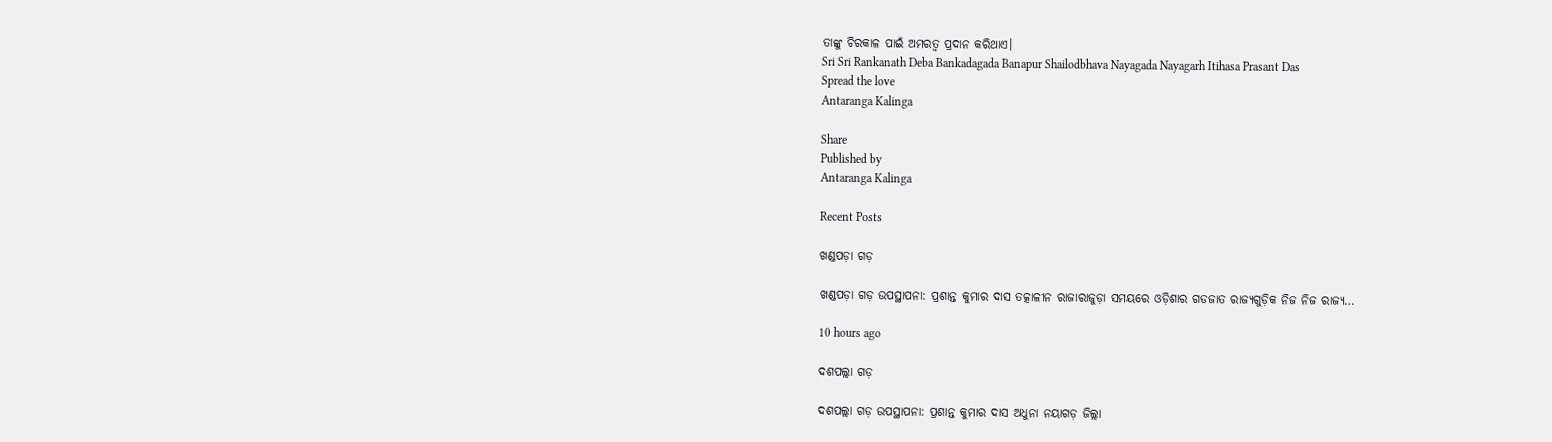ତାଙ୍କୁ ଚିରକାଳ ପାଇଁ ଅମରତ୍ୱ ପ୍ରଦାନ କରିଥାଏ।
Sri Sri Rankanath Deba Bankadagada Banapur Shailodbhava Nayagada Nayagarh Itihasa Prasant Das
Spread the love
Antaranga Kalinga

Share
Published by
Antaranga Kalinga

Recent Posts

ଖଣ୍ଡପଡ଼ା ଗଡ଼

ଖଣ୍ଡପଡ଼ା ଗଡ଼ ଉପସ୍ଥାପନା: ପ୍ରଶାନ୍ତ କୁମାର ଦାସ ତତ୍କାଳୀନ ରାଜାରାଜୁଡ଼ା ସମୟରେ ଓଡ଼ିଶାର ଗଡଜାତ ରାଜ୍ୟଗୁଡ଼ିକ ନିଜ ନିଜ ରାଜ୍ୟ…

10 hours ago

ଦଶପଲ୍ଲା ଗଡ଼

ଦଶପଲ୍ଲା ଗଡ଼ ଉପସ୍ଥାପନା: ପ୍ରଶାନ୍ତ କୁମାର ଦାସ ଅଧୁନା ନୟାଗଡ଼ ଜିଲ୍ଲା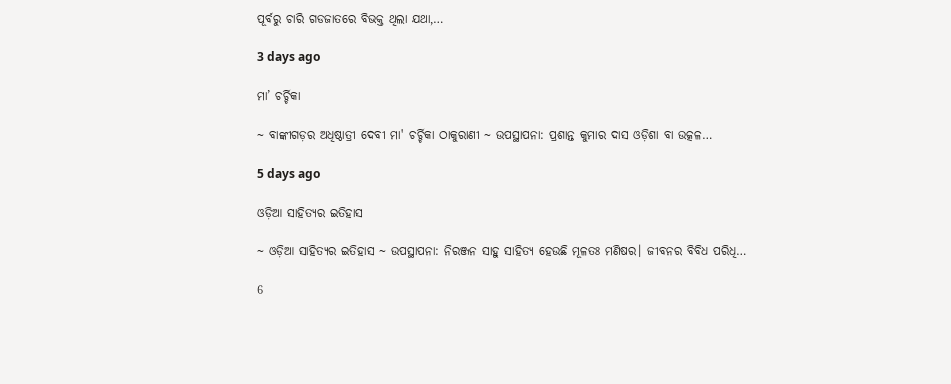ପୂର୍ବରୁ ଚାରି ଗଡଜାତରେ ବିଭକ୍ତ ଥିଲା ଯଥା,…

3 days ago

ମା’ ଚର୍ଚ୍ଚିକା

~ ବାଙ୍କୀଗଡ଼ର ଅଧିଷ୍ଠାତ୍ରୀ ଦେବୀ ମା' ଚର୍ଚ୍ଚିକା ଠାକୁରାଣୀ ~ ଉପସ୍ଥାପନା: ପ୍ରଶାନ୍ତ କୁମାର ଦାସ ଓଡ଼ିଶା ବା ଉତ୍କଳ…

5 days ago

ଓଡ଼ିଆ ସାହିତ୍ୟର ଇତିହାସ

~ ଓଡ଼ିଆ ସାହିତ୍ୟର ଇତିହାସ ~ ଉପସ୍ଥାପନା: ନିରଞ୍ଜନ ସାହୁ ସାହିତ୍ୟ ହେଉଛି ମୂଳତଃ ମଣିଷର। ଜୀବନର ବିବିଧ ପରିଧି…

6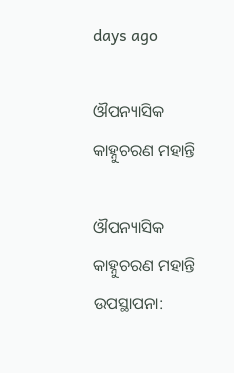days ago

ଔପନ୍ୟାସିକ କାହ୍ନୁଚରଣ ମହାନ୍ତି

ଔପନ୍ୟାସିକ କାହ୍ନୁଚରଣ ମହାନ୍ତି ଉପସ୍ଥାପନା: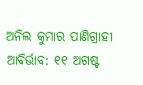ଅନିଲ କୁମାର ପାଣିଗ୍ରାହୀ ଆବିର୍ଭାବ: ୧୧ ଅଗଷ୍ଟ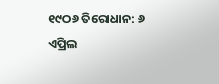୧୯ଠ୬ ତିରୋଧାନ: ୬ ଏପ୍ରିଲ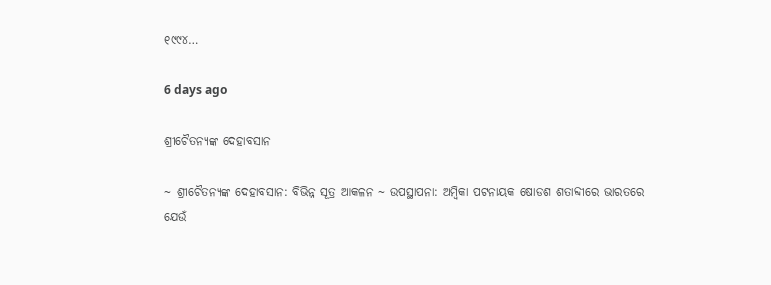୧୯୯୪…

6 days ago

ଶ୍ରୀଚୈତନ୍ୟଙ୍କ ଦେହାବସାନ

~ ଶ୍ରୀଚୈତନ୍ୟଙ୍କ ଦେହାବସାନ: ବିଭିନ୍ନ ସୂତ୍ର ଆକଳନ ~ ଉପସ୍ଥାପନା: ଅମ୍ବିକା ପଟନାୟକ ଷୋଡଶ ଶତାବ୍ଦୀରେ ଭାରତରେ ଯେଉଁ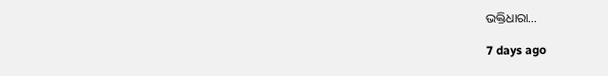ଭକ୍ତିଧାରା…

7 days ago